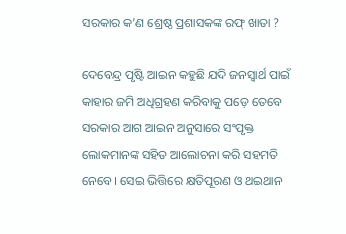ସରକାର କ’ଣ ଶ୍ରେଷ୍ଠ ପ୍ରଶାସକଙ୍କ ରଫ୍‌ ଖାତା ?

ଦେବେନ୍ଦ୍ର ପୃଷ୍ଟି ଆଇନ କହୁଛି ଯଦି ଜନସ୍ୱାର୍ଥ ପାଇଁ କାହାର ଜମି ଅଧିଗ୍ରହଣ କରିବାକୁ ପଡ଼େ ତେବେ ସରକାର ଆଗ ଆଇନ ଅନୁସାରେ ସଂପୃକ୍ତ ଲୋକମାନଙ୍କ ସହିତ ଆଲୋଚନା କରି ସହମତି ନେବେ। ସେଇ ଭିତ୍ତିରେ କ୍ଷତିପୂରଣ ଓ ଥଇଥାନ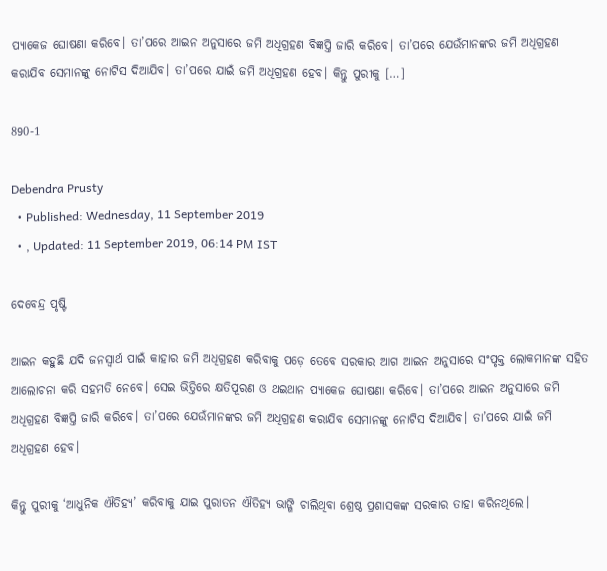ପ୍ୟାକେଜ ଘୋଷଣା କରିବେ। ତା’ପରେ ଆଇନ ଅନୁସାରେ ଜମି ଅଧିଗ୍ରହଣ ବିଜ୍ଞପ୍ତି ଜାରି କରିବେ। ତା’ପରେ ଯେଉଁମାନଙ୍କର ଜମି ଅଧିଗ୍ରହଣ କରାଯିବ ସେମାନଙ୍କୁ ନୋଟିସ ଦିଆଯିବ। ତା’ପରେ ଯାଇଁ ଜମି ଅଧିଗ୍ରହଣ ହେବ। କିନ୍ତୁ ପୁରୀକୁ […]

890-1

Debendra Prusty
  • Published: Wednesday, 11 September 2019
  • , Updated: 11 September 2019, 06:14 PM IST

ଦେବେନ୍ଦ୍ର ପୃଷ୍ଟି

ଆଇନ କହୁଛି ଯଦି ଜନସ୍ୱାର୍ଥ ପାଇଁ କାହାର ଜମି ଅଧିଗ୍ରହଣ କରିବାକୁ ପଡ଼େ ତେବେ ସରକାର ଆଗ ଆଇନ ଅନୁସାରେ ସଂପୃକ୍ତ ଲୋକମାନଙ୍କ ସହିତ ଆଲୋଚନା କରି ସହମତି ନେବେ। ସେଇ ଭିତ୍ତିରେ କ୍ଷତିପୂରଣ ଓ ଥଇଥାନ ପ୍ୟାକେଜ ଘୋଷଣା କରିବେ। ତା’ପରେ ଆଇନ ଅନୁସାରେ ଜମି ଅଧିଗ୍ରହଣ ବିଜ୍ଞପ୍ତି ଜାରି କରିବେ। ତା’ପରେ ଯେଉଁମାନଙ୍କର ଜମି ଅଧିଗ୍ରହଣ କରାଯିବ ସେମାନଙ୍କୁ ନୋଟିସ ଦିଆଯିବ। ତା’ପରେ ଯାଇଁ ଜମି ଅଧିଗ୍ରହଣ ହେବ।

କିନ୍ତୁ ପୁରୀକୁ ‘ଆଧୁନିକ ଐତିହ୍ୟ’ କରିବାକୁ ଯାଇ ପୁରାତନ ଐତିହ୍ୟ ଭାଙ୍ଗି ଚାଲିଥିବା ଶ୍ରେଷ୍ଠ ପ୍ରଶାସକଙ୍କ ସରକାର ତାହା କରିନଥିଲେ।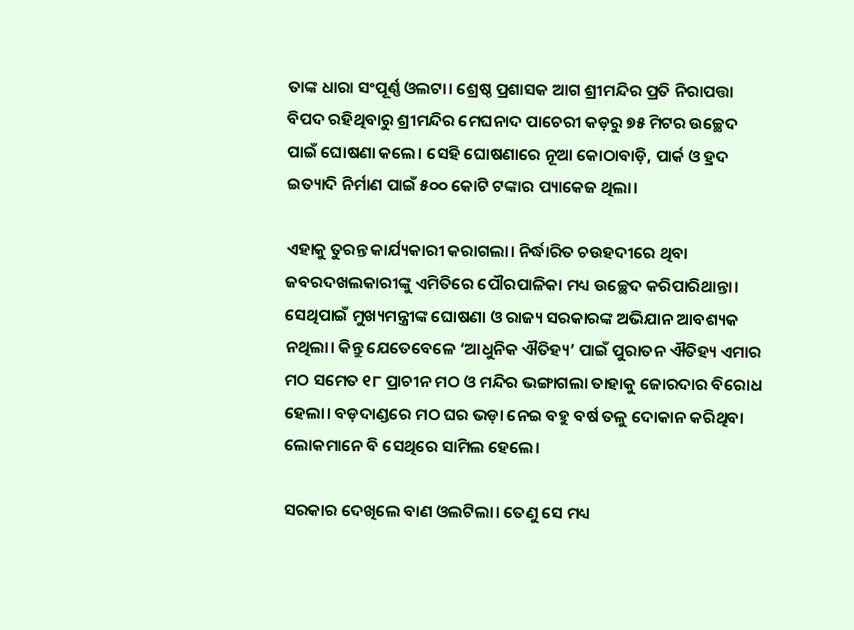ତାଙ୍କ ଧାରା ସଂପୂର୍ଣ୍ଣ ଓଲଟା। ଶ୍ରେଷ୍ଠ ପ୍ରଶାସକ ଆଗ ଶ୍ରୀମନ୍ଦିର ପ୍ରତି ନିରାପତ୍ତା ବିପଦ ରହିଥିବାରୁ ଶ୍ରୀମନ୍ଦିର ମେଘନାଦ ପାଚେରୀ କଡ଼ରୁ ୭୫ ମିଟର ଉଚ୍ଛେଦ ପାଇଁ ଘୋଷଣା କଲେ। ସେହି ଘୋଷଣାରେ ନୂଆ କୋଠାବାଡ଼ି, ପାର୍କ ଓ ହ୍ରଦ ଇତ୍ୟାଦି ନିର୍ମାଣ ପାଇଁ ୫୦୦ କୋଟି ଟଙ୍କାର ପ୍ୟାକେଜ ଥିଲା।

ଏହାକୁ ତୁରନ୍ତ କାର୍ଯ୍ୟକାରୀ କରାଗଲା। ନିର୍ଦ୍ଧାରିତ ଚଉହଦୀରେ ଥିବା ଜବରଦଖଲକାରୀଙ୍କୁ ଏମିତିରେ ପୌରପାଳିକା ମଧ୍ୟ ଉଚ୍ଛେଦ କରିପାରିଥାନ୍ତା। ସେଥିପାଇଁ ମୁଖ୍ୟମନ୍ତ୍ରୀଙ୍କ ଘୋଷଣା ଓ ରାଜ୍ୟ ସରକାରଙ୍କ ଅଭିଯାନ ଆବଶ୍ୟକ ନଥିଲା। କିନ୍ତୁ ଯେତେବେଳେ ‘ଆଧୁନିକ ଐତିହ୍ୟ’ ପାଇଁ ପୁରାତନ ଐତିହ୍ୟ ଏମାର ମଠ ସମେତ ୧୮ ପ୍ରାଚୀନ ମଠ ଓ ମନ୍ଦିର ଭଙ୍ଗାଗଲା ତାହାକୁ ଜୋରଦାର ବିରୋଧ ହେଲା। ବଡ଼ଦାଣ୍ଡରେ ମଠ ଘର ଭଡ଼ା ନେଇ ବହୁ ବର୍ଷ ତଳୁ ଦୋକାନ କରିଥିବା ଲୋକମାନେ ବି ସେଥିରେ ସାମିଲ ହେଲେ।

ସରକାର ଦେଖିଲେ ବାଣ ଓଲଟିଲା। ତେଣୁ ସେ ମଧ୍ୟ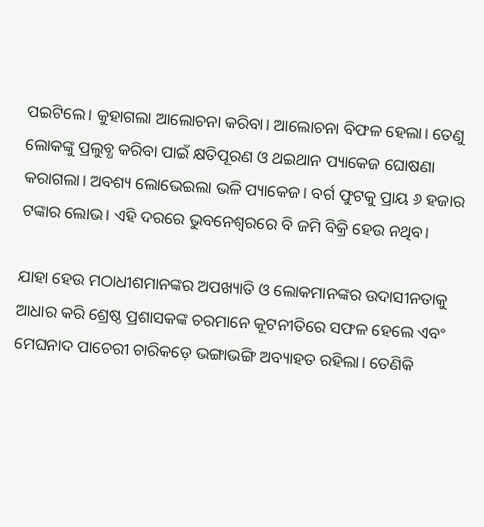ପଇଟିଲେ। କୁହାଗଲା ଆଲୋଚନା କରିବା। ଆଲୋଚନା ବିଫଳ ହେଲା। ତେଣୁ ଲୋକଙ୍କୁ ପ୍ରଲୁବ୍ଧ କରିବା ପାଇଁ କ୍ଷତିପୂରଣ ଓ ଥଇଥାନ ପ୍ୟାକେଜ ଘୋଷଣା କରାଗଲା। ଅବଶ୍ୟ ଲୋଭେଇଲା ଭଳି ପ୍ୟାକେଜ। ବର୍ଗ ଫୁଟକୁ ପ୍ରାୟ ୬ ହଜାର ଟଙ୍କାର ଲୋଭ। ଏହି ଦରରେ ଭୁବନେଶ୍ୱରରେ ବି ଜମି ବିକ୍ରି ହେଉ ନଥିବ।

ଯାହା ହେଉ ମଠାଧୀଶମାନଙ୍କର ଅପଖ୍ୟାତି ଓ ଲୋକମାନଙ୍କର ଉଦାସୀନତାକୁ ଆଧାର କରି ଶ୍ରେଷ୍ଠ ପ୍ରଶାସକଙ୍କ ଚରମାନେ କୂଟନୀତିରେ ସଫଳ ହେଲେ ଏବଂ ମେଘନାଦ ପାଚେରୀ ଚାରିକଡ଼େ ଭଙ୍ଗାଭଙ୍ଗି ଅବ୍ୟାହତ ରହିଲା। ତେଣିକି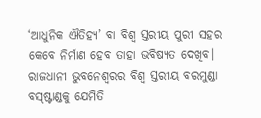‘ଆଧୁନିକ ଐତିହ୍ୟ’ ବା ବିଶ୍ୱ ସ୍ତରୀୟ ପୁରୀ ସହର କେବେ ନିର୍ମାଣ ହେବ ତାହା ଭବିଷ୍ୟତ ଦେଖିବ। ରାଜଧାନୀ ଭୁବନେଶ୍ୱରର ବିଶ୍ୱ ସ୍ତରୀୟ ବରମୁଣ୍ଡା ବସ୍‌ଷ୍ଟାଣ୍ଡକୁ ଯେମିତି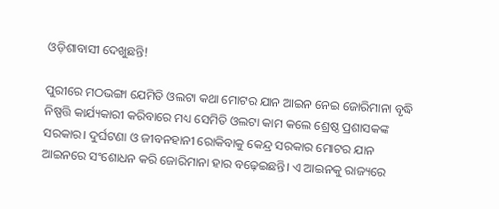ଓଡ଼ିଶାବାସୀ ଦେଖୁଛନ୍ତି!

ପୁରୀରେ ମଠଭଙ୍ଗା ଯେମିତି ଓଲଟା କଥା ମୋଟର ଯାନ ଆଇନ ନେଇ ଜୋରିମାନା ବୃଦ୍ଧି ନିଷ୍ପତ୍ତି କାର୍ଯ୍ୟକାରୀ କରିବାରେ ମଧ୍ୟ ସେମିତି ଓଲଟା କାମ କଲେ ଶ୍ରେଷ୍ଠ ପ୍ରଶାସକଙ୍କ ସରକାର। ଦୁର୍ଘଟଣା ଓ ଜୀବନହାନୀ ରୋକିବାକୁ କେନ୍ଦ୍ର ସରକାର ମୋଟର ଯାନ ଆଇନରେ ସଂଶୋଧନ କରି ଜୋରିମାନା ହାର ବଢ଼େଇଛନ୍ତି। ଏ ଆଇନକୁ ରାଜ୍ୟରେ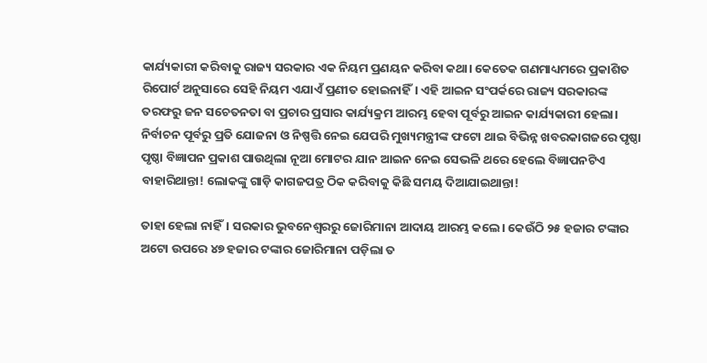କାର୍ଯ୍ୟକାରୀ କରିବାକୁ ରାଜ୍ୟ ସରକାର ଏକ ନିୟମ ପ୍ରଣୟନ କରିବା କଥା। କେତେକ ଗଣମାଧ୍ୟମରେ ପ୍ରକାଶିତ ରିପୋର୍ଟ ଅନୁସାରେ ସେହି ନିୟମ ଏଯାଏଁ ପ୍ରଣୀତ ହୋଇନାହିଁ। ଏହି ଆଇନ ସଂପର୍କରେ ରାଜ୍ୟ ସରକାରଙ୍କ ତରଫରୁ ଜନ ସଚେତନତା ବା ପ୍ରଚାର ପ୍ରସାର କାର୍ଯ୍ୟକ୍ରମ ଆରମ୍ଭ ହେବା ପୂର୍ବରୁ ଆଇନ କାର୍ଯ୍ୟକାରୀ ହେଲା। ନିର୍ବାଚନ ପୂର୍ବରୁ ପ୍ରତି ଯୋଜନା ଓ ନିଷ୍ପତ୍ତି ନେଇ ଯେପରି ମୁଖ୍ୟମନ୍ତ୍ରୀଙ୍କ ଫଟୋ ଥାଇ ବିଭିନ୍ନ ଖବରକାଗଜରେ ପୃଷ୍ଠା ପୃଷ୍ଠା ବିଜ୍ଞାପନ ପ୍ରକାଶ ପାଉଥିଲା ନୂଆ ମୋଟର ଯାନ ଆଇନ ନେଇ ସେଭଳି ଥରେ ହେଲେ ବିଜ୍ଞାପନଟିଏ ବାହାରିଥାନ୍ତା! ଲୋକଙ୍କୁ ଗାଡ଼ି କାଗଜପତ୍ର ଠିକ କରିବାକୁ କିଛି ସମୟ ଦିଆଯାଇଥାନ୍ତା!

ତାହା ହେଲା ନାହିଁ। ସରକାର ଭୁବନେଶ୍ୱରରୁ ଜୋରିମାନା ଆଦାୟ ଆରମ୍ଭ କଲେ। କେଉଁଠି ୨୫ ହଜାର ଟଙ୍କାର ଅଟୋ ଉପରେ ୪୭ ହଜାର ଟଙ୍କାର ଜୋରିମାନା ପଡ଼ିଲା ତ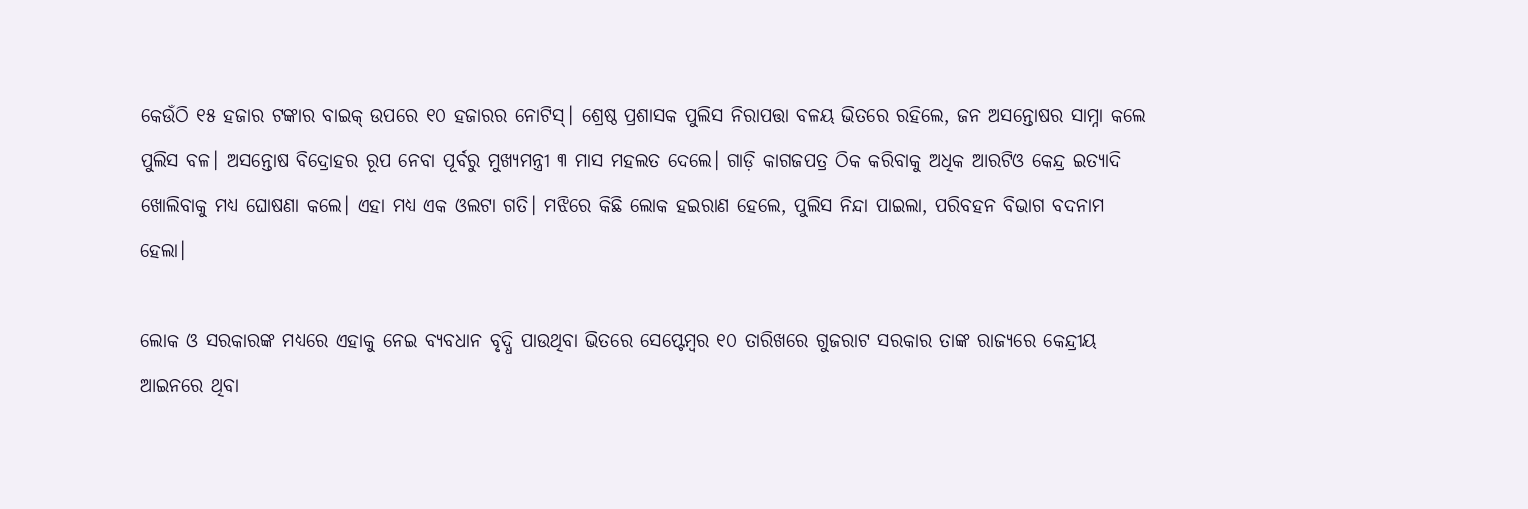କେଉଁଠି ୧୫ ହଜାର ଟଙ୍କାର ବାଇକ୍‌ ଉପରେ ୧୦ ହଜାରର ନୋଟିସ୍‌। ଶ୍ରେଷ୍ଠ ପ୍ରଶାସକ ପୁଲିସ ନିରାପତ୍ତା ବଳୟ ଭିତରେ ରହିଲେ, ଜନ ଅସନ୍ତୋଷର ସାମ୍ନା କଲେ ପୁଲିସ ବଳ। ଅସନ୍ତୋଷ ବିଦ୍ରୋହର ରୂପ ନେବା ପୂର୍ବରୁ ମୁଖ୍ୟମନ୍ତ୍ରୀ ୩ ମାସ ମହଲତ ଦେଲେ। ଗାଡ଼ି କାଗଜପତ୍ର ଠିକ କରିବାକୁ ଅଧିକ ଆରଟିଓ କେନ୍ଦ୍ର ଇତ୍ୟାଦି ଖୋଲିବାକୁ ମଧ୍ୟ ଘୋଷଣା କଲେ। ଏହା ମଧ୍ୟ ଏକ ଓଲଟା ଗତି। ମଝିରେ କିଛି ଲୋକ ହଇରାଣ ହେଲେ, ପୁଲିସ ନିନ୍ଦା ପାଇଲା, ପରିବହନ ବିଭାଗ ବଦନାମ ହେଲା।

ଲୋକ ଓ ସରକାରଙ୍କ ମଧ୍ୟରେ ଏହାକୁ ନେଇ ବ୍ୟବଧାନ ବୃଦ୍ଧି ପାଉଥିବା ଭିତରେ ସେପ୍ଟେମ୍ବର ୧୦ ତାରିଖରେ ଗୁଜରାଟ ସରକାର ତାଙ୍କ ରାଜ୍ୟରେ କେନ୍ଦ୍ରୀୟ ଆଇନରେ ଥିବା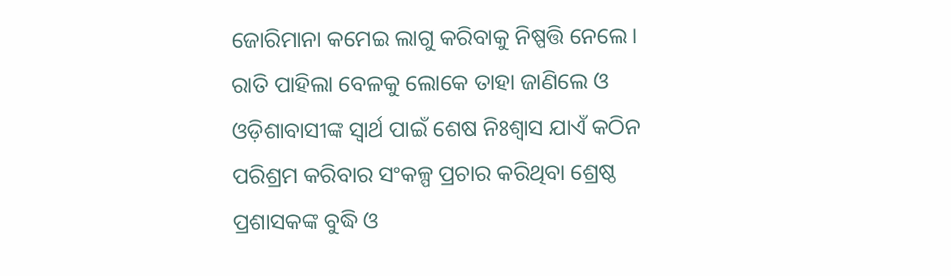ଜୋରିମାନା କମେଇ ଲାଗୁ କରିବାକୁ ନିଷ୍ପତ୍ତି ନେଲେ। ରାତି ପାହିଲା ବେଳକୁ ଲୋକେ ତାହା ଜାଣିଲେ ଓ ଓଡ଼ିଶାବାସୀଙ୍କ ସ୍ୱାର୍ଥ ପାଇଁ ଶେଷ ନିଃଶ୍ୱାସ ଯାଏଁ କଠିନ ପରିଶ୍ରମ କରିବାର ସଂକଳ୍ପ ପ୍ରଚାର କରିଥିବା ଶ୍ରେଷ୍ଠ ପ୍ରଶାସକଙ୍କ ବୁଦ୍ଧି ଓ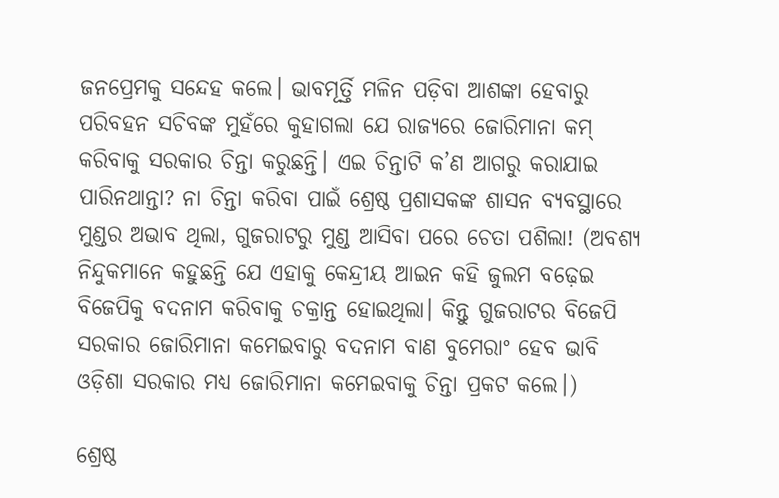ଜନପ୍ରେମକୁ ସନ୍ଦେହ କଲେ। ଭାବମୂର୍ତ୍ତି ମଳିନ ପଡ଼ିବା ଆଶଙ୍କା ହେବାରୁ ପରିବହନ ସଚିବଙ୍କ ମୁହଁରେ କୁହାଗଲା ଯେ ରାଜ୍ୟରେ ଜୋରିମାନା କମ୍‌ କରିବାକୁ ସରକାର ଚିନ୍ତା କରୁଛନ୍ତି। ଏଇ ଚିନ୍ତାଟି କ’ଣ ଆଗରୁ କରାଯାଇ ପାରିନଥାନ୍ତା? ନା ଚିନ୍ତା କରିବା ପାଇଁ ଶ୍ରେଷ୍ଠ ପ୍ରଶାସକଙ୍କ ଶାସନ ବ୍ୟବସ୍ଥାରେ ମୁଣ୍ଡର ଅଭାବ ଥିଲା, ଗୁଜରାଟରୁ ମୁଣ୍ଡ ଆସିବା ପରେ ଚେତା ପଶିଲା! (ଅବଶ୍ୟ ନିନ୍ଦୁକମାନେ କହୁଛନ୍ତି ଯେ ଏହାକୁ କେନ୍ଦ୍ରୀୟ ଆଇନ କହି ଜୁଲମ ବଢ଼େଇ ବିଜେପିକୁ ବଦନାମ କରିବାକୁ ଚକ୍ରାନ୍ତ ହୋଇଥିଲା। କିନ୍ତୁ ଗୁଜରାଟର ବିଜେପି ସରକାର ଜୋରିମାନା କମେଇବାରୁ ବଦନାମ ବାଣ ବୁମେରାଂ ହେବ ଭାବି ଓଡ଼ିଶା ସରକାର ମଧ୍ୟ ଜୋରିମାନା କମେଇବାକୁ ଚିନ୍ତା ପ୍ରକଟ କଲେ।)

ଶ୍ରେଷ୍ଠ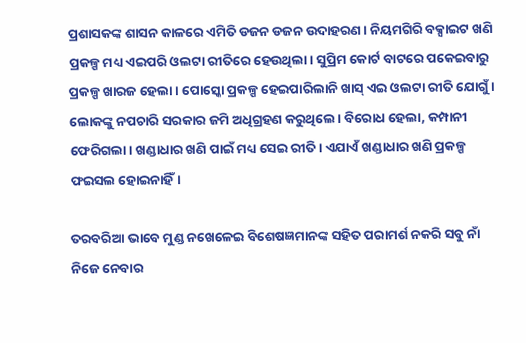ପ୍ରଶାସକଙ୍କ ଶାସନ କାଳରେ ଏମିତି ଡଜନ ଡଜନ ଉଦାହରଣ। ନିୟମଗିରି ବକ୍ସାଇଟ ଖଣି ପ୍ରକଳ୍ପ ମଧ୍ୟ ଏଇପରି ଓଲଟା ରୀତିରେ ହେଉଥିଲା। ସୁପ୍ରିମ କୋର୍ଟ ବାଟରେ ପକେଇବାରୁ ପ୍ରକଳ୍ପ ଖାରଜ ହେଲା। ପୋସ୍କୋ ପ୍ରକଳ୍ପ ହେଇପାରିଲାନି ଖାସ୍‌ ଏଇ ଓଲଟା ରୀତି ଯୋଗୁଁ। ଲୋକଙ୍କୁ ନପଚାରି ସରକାର ଜମି ଅଧିଗ୍ରହଣ କରୁଥିଲେ। ବିରୋଧ ହେଲା, କମ୍ପାନୀ ଫେରିଗଲା। ଖଣ୍ଡାଧାର ଖଣି ପାଇଁ ମଧ୍ୟ ସେଇ ରୀତି। ଏଯାଏଁ ଖଣ୍ଡାଧାର ଖଣି ପ୍ରକଳ୍ପ ଫଇସଲ ହୋଇନାହିଁ।

ତରବରିଆ ଭାବେ ମୁଣ୍ଡ ନଖେଳେଇ ବିଶେଷଜ୍ଞମାନଙ୍କ ସହିତ ପରାମର୍ଶ ନକରି ସବୁ ନାଁ ନିଜେ ନେବାର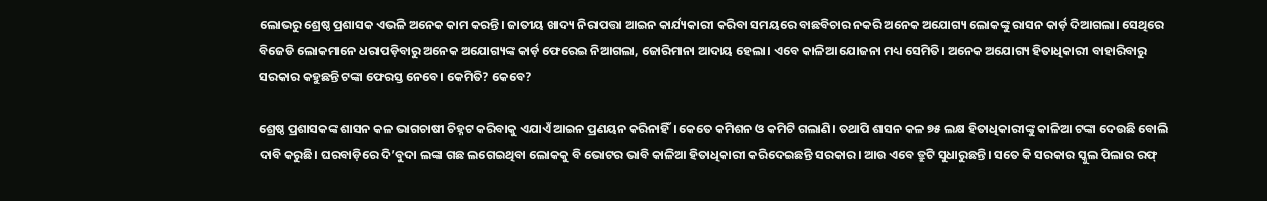ଲୋଭରୁ ଶ୍ରେଷ୍ଠ ପ୍ରଶାସକ ଏଭଳି ଅନେକ କାମ କରନ୍ତି। ଜାତୀୟ ଖାଦ୍ୟ ନିରାପତ୍ତା ଆଇନ କାର୍ଯ୍ୟକାରୀ କରିବା ସମୟରେ ବାଛବିଚାର ନକରି ଅନେକ ଅଯୋଗ୍ୟ ଲୋକଙ୍କୁ ରାସନ କାର୍ଡ଼ ଦିଆଗଲା। ସେଥିରେ ବିଜେଡି ଲୋକମାନେ ଧରାପଡ଼ିବାରୁ ଅନେକ ଅଯୋଗ୍ୟଙ୍କ କାର୍ଡ଼ ଫେରେଇ ନିଆଗଲା, ଜୋରିମାନା ଆଦାୟ ହେଲା। ଏବେ କାଳିଆ ଯୋଜନା ମଧ୍ୟ ସେମିତି। ଅନେକ ଅଯୋଗ୍ୟ ହିତାଧିକାରୀ ବାହାରିବାରୁ ସରକାର କହୁଛନ୍ତି ଟଙ୍କା ଫେରସ୍ତ ନେବେ। କେମିତି? କେବେ?

ଶ୍ରେଷ୍ଠ ପ୍ରଶାସକଙ୍କ ଶାସନ କଳ ଭାଗଚାଷୀ ଚିହ୍ନଟ କରିବାକୁ ଏଯାଏଁ ଆଇନ ପ୍ରଣୟନ କରିନାହିଁ। କେତେ କମିଶନ ଓ କମିଟି ଗଲାଣି। ତଥାପି ଶାସନ କଳ ୭୫ ଲକ୍ଷ ହିତାଧିକାରୀଙ୍କୁ କାଳିଆ ଟଙ୍କା ଦେଉଛି ବୋଲି ଦାବି କରୁଛି। ଘରବାଡ଼ିରେ ଦି’ବୁଦା ଲଙ୍କା ଗଛ ଲଗେଇଥିବା ଲୋକକୁ ବି ଭୋଟର ଭାବି କାଳିଆ ହିତାଧିକାରୀ କରିଦେଇଛନ୍ତି ସରକାର। ଆଉ ଏବେ ତ୍ରୁଟି ସୁଧାରୁଛନ୍ତି। ସତେ କି ସରକାର ସ୍କୁଲ ପିଲାର ରଫ୍‌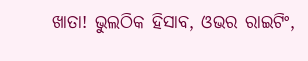ଖାତା! ଭୁଲଠିକ ହିସାବ, ଓଭର ରାଇଟିଂ,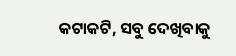କଟାକଟି, ସବୁ ଦେଖିବାକୁ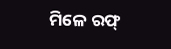ମିଳେ ରଫ୍‌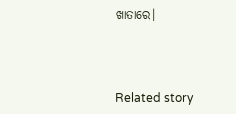ଖାତାରେ।



Related story